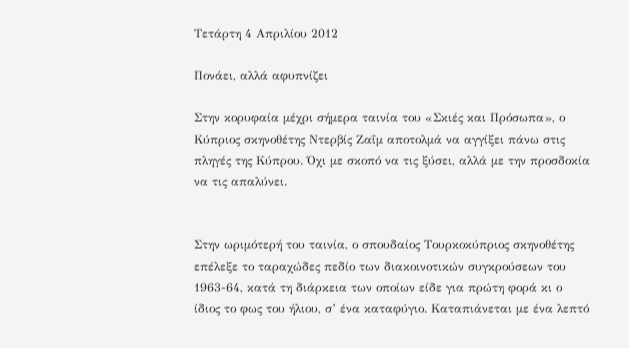Τετάρτη 4 Απριλίου 2012

Πονάει, αλλά αφυπνίζει

Στην κορυφαία μέχρι σήμερα ταινία του «Σκιές και Πρόσωπα», ο Κύπριος σκηνοθέτης Ντερβίς Ζαΐμ αποτολμά να αγγίξει πάνω στις πληγές της Κύπρου. Όχι με σκοπό να τις ξύσει, αλλά με την προσδοκία να τις απαλύνει.


Στην ωριμότερή του ταινία, ο σπουδαίος Τουρκοκύπριος σκηνοθέτης επέλεξε το ταραχώδες πεδίο των διακοινοτικών συγκρούσεων του 1963-64, κατά τη διάρκεια των οποίων είδε για πρώτη φορά κι ο ίδιος το φως του ήλιου, σ’ ένα καταφύγιο. Καταπιάνεται με ένα λεπτό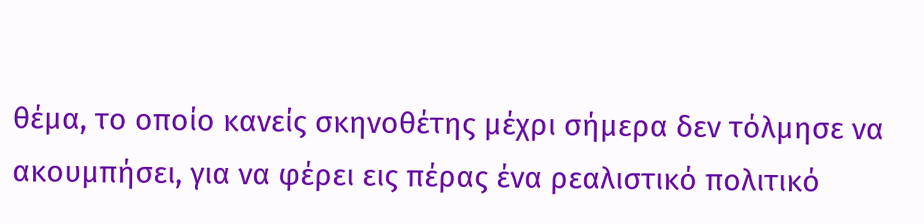θέµα, το οποίο κανείς σκηνοθέτης μέχρι σήμερα δεν τόλμησε να ακουμπήσει, για να φέρει εις πέρας ένα ρεαλιστικό πολιτικό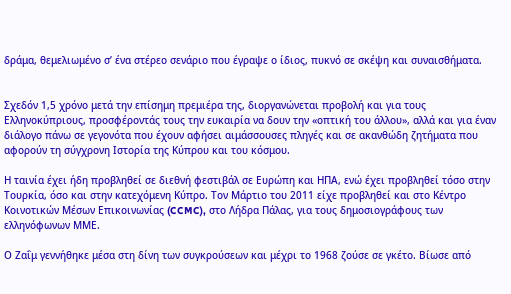δράμα, θεμελιωμένο σ’ ένα στέρεο σενάριο που έγραψε ο ίδιος, πυκνό σε σκέψη και συναισθήματα.


Σχεδόν 1,5 χρόνο μετά την επίσημη πρεμιέρα της, διοργανώνεται προβολή και για τους Ελληνοκύπριους, προσφέροντάς τους την ευκαιρία να δουν την «οπτική του άλλου», αλλά και για έναν διάλογο πάνω σε γεγονότα που έχουν αφήσει αιμάσσουσες πληγές και σε ακανθώδη ζητήματα που αφορούν τη σύγχρονη Ιστορία της Κύπρου και του κόσμου.

Η ταινία έχει ήδη προβληθεί σε διεθνή φεστιβάλ σε Ευρώπη και ΗΠΑ, ενώ έχει προβληθεί τόσο στην Τουρκία, όσο και στην κατεχόμενη Κύπρο. Τον Μάρτιο του 2011 είχε προβληθεί και στο Κέντρο Κοινοτικών Μέσων Επικοινωνίας (CCMC), στο Λήδρα Πάλας, για τους δημοσιογράφους των ελληνόφωνων ΜΜΕ.

Ο Ζαΐμ γεννήθηκε μέσα στη δίνη των συγκρούσεων και μέχρι το 1968 ζούσε σε γκέτο. Βίωσε από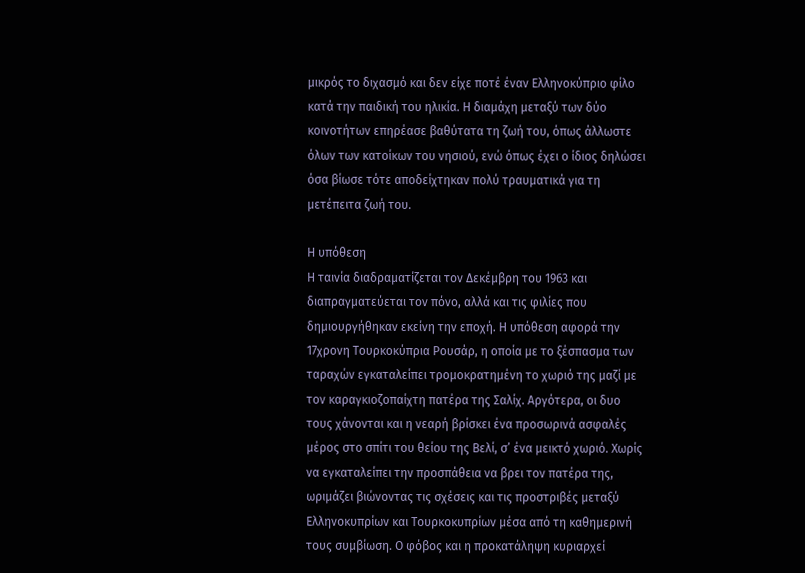μικρός το διχασμό και δεν είχε ποτέ έναν Ελληνοκύπριο φίλο κατά την παιδική του ηλικία. Η διαμάχη μεταξύ των δύο κοινοτήτων επηρέασε βαθύτατα τη ζωή του, όπως άλλωστε όλων των κατοίκων του νησιού, ενώ όπως έχει ο ίδιος δηλώσει όσα βίωσε τότε αποδείχτηκαν πολύ τραυματικά για τη μετέπειτα ζωή του.

Η υπόθεση
Η ταινία διαδραματίζεται τον Δεκέμβρη του 1963 και διαπραγματεύεται τον πόνο, αλλά και τις φιλίες που δημιουργήθηκαν εκείνη την εποχή. Η υπόθεση αφορά την 17χρονη Τουρκοκύπρια Ρουσάρ, η οποία με το ξέσπασμα των ταραχών εγκαταλείπει τρομοκρατημένη το χωριό της μαζί με τον καραγκιοζοπαίχτη πατέρα της Σαλίχ. Αργότερα, οι δυο τους χάνονται και η νεαρή βρίσκει ένα προσωρινά ασφαλές μέρος στο σπίτι του θείου της Βελί, σ’ ένα μεικτό χωριό. Χωρίς να εγκαταλείπει την προσπάθεια να βρει τον πατέρα της, ωριμάζει βιώνοντας τις σχέσεις και τις προστριβές μεταξύ Ελληνοκυπρίων και Τουρκοκυπρίων μέσα από τη καθημερινή τους συμβίωση. Ο φόβος και η προκατάληψη κυριαρχεί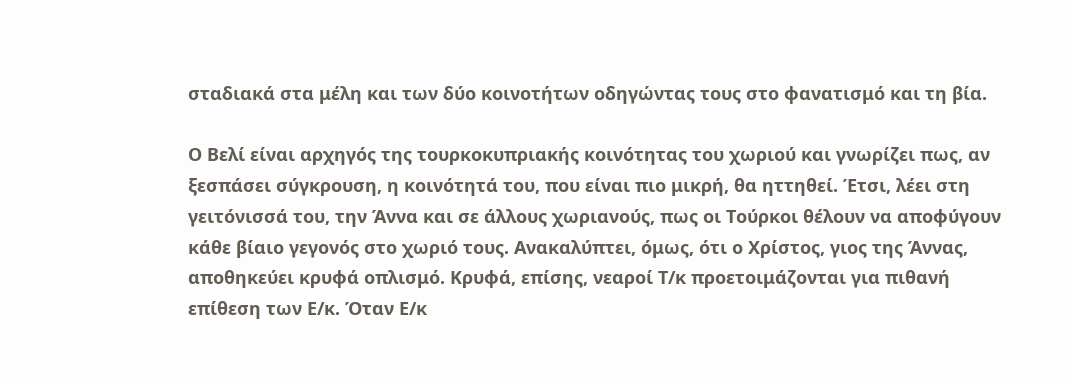σταδιακά στα μέλη και των δύο κοινοτήτων οδηγώντας τους στο φανατισμό και τη βία.

Ο Βελί είναι αρχηγός της τουρκοκυπριακής κοινότητας του χωριού και γνωρίζει πως, αν ξεσπάσει σύγκρουση, η κοινότητά του, που είναι πιο μικρή, θα ηττηθεί. Έτσι, λέει στη γειτόνισσά του, την Άννα και σε άλλους χωριανούς, πως οι Τούρκοι θέλουν να αποφύγουν κάθε βίαιο γεγονός στο χωριό τους. Ανακαλύπτει, όμως, ότι ο Χρίστος, γιος της Άννας, αποθηκεύει κρυφά οπλισμό. Κρυφά, επίσης, νεαροί Τ/κ προετοιμάζονται για πιθανή επίθεση των Ε/κ. Όταν Ε/κ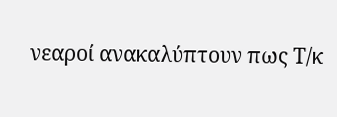νεαροί ανακαλύπτουν πως Τ/κ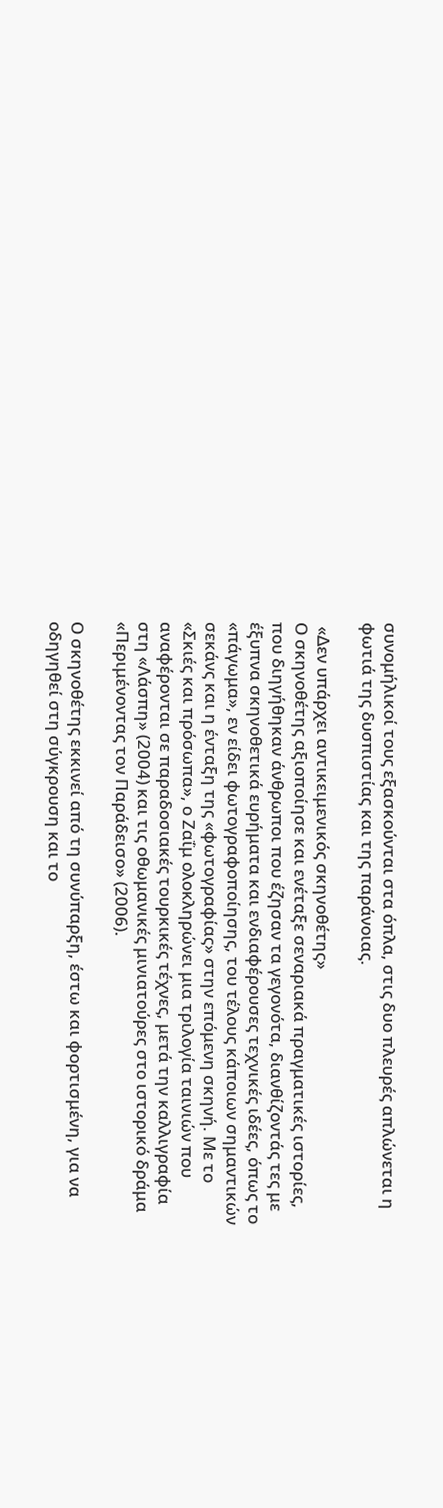συνομήλικοί τους εξασκούνται στα όπλα, στις δυο πλευρές απλώνεται η φωτιά της δυσπιστίας και της παράνοιας.

 «Δεν υπάρχει αντικειμενικός σκηνοθέτης»
Ο σκηνοθέτης αξιοποίησε και ενέταξε σεναριακά πραγματικές ιστορίες, που διηγήθηκαν άνθρωποι που έζησαν τα γεγονότα, διανθίζοντάς τες με έξυπνα σκηνοθετικά ευρήματα και ενδιαφέρουσες τεχνικές ιδέες, όπως το «πάγωμα», εν είδει φωτογραφοποίησης, του τέλους κάποιων σημαντικών σεκάνς και η ένταξη της «φωτογραφίας» στην επόμενη σκηνή. Με το «Σκιές και πρόσωπα», ο Ζαΐμ ολοκληρώνει μια τριλογία ταινιών που αναφέρονται σε παραδοσιακές τουρκικές τέχνες, μετά την καλλιγραφία στη «Λάσπη» (2004) και τις οθωμανικές μινιατούρες στο ιστορικό δράμα «Περιμένοντας τον Παράδεισο» (2006).

Ο σκηνοθέτης εκκινεί από τη συνύπαρξη, έστω και φορτισμένη, για να οδηγηθεί στη σύγκρουση και το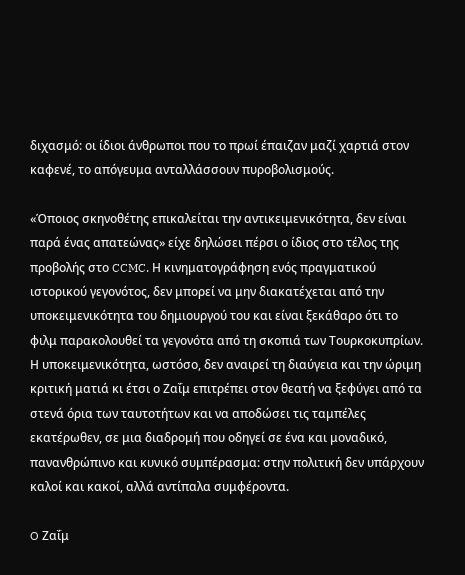διχασμό: οι ίδιοι άνθρωποι που το πρωί έπαιζαν μαζί χαρτιά στον καφενέ, το απόγευμα ανταλλάσσουν πυροβολισμούς.

«Όποιος σκηνοθέτης επικαλείται την αντικειμενικότητα, δεν είναι παρά ένας απατεώνας» είχε δηλώσει πέρσι ο ίδιος στο τέλος της προβολής στο CCMC. Η κινηματογράφηση ενός πραγματικού ιστορικού γεγονότος, δεν μπορεί να μην διακατέχεται από την υποκειμενικότητα του δημιουργού του και είναι ξεκάθαρο ότι το φιλμ παρακολουθεί τα γεγονότα από τη σκοπιά των Τουρκοκυπρίων. Η υποκειμενικότητα, ωστόσο, δεν αναιρεί τη διαύγεια και την ώριμη κριτική ματιά κι έτσι ο Ζαΐμ επιτρέπει στον θεατή να ξεφύγει από τα στενά όρια των ταυτοτήτων και να αποδώσει τις ταμπέλες εκατέρωθεν, σε μια διαδρομή που οδηγεί σε ένα και μοναδικό, πανανθρώπινο και κυνικό συμπέρασμα: στην πολιτική δεν υπάρχουν καλοί και κακοί, αλλά αντίπαλα συμφέροντα.

O Ζαΐμ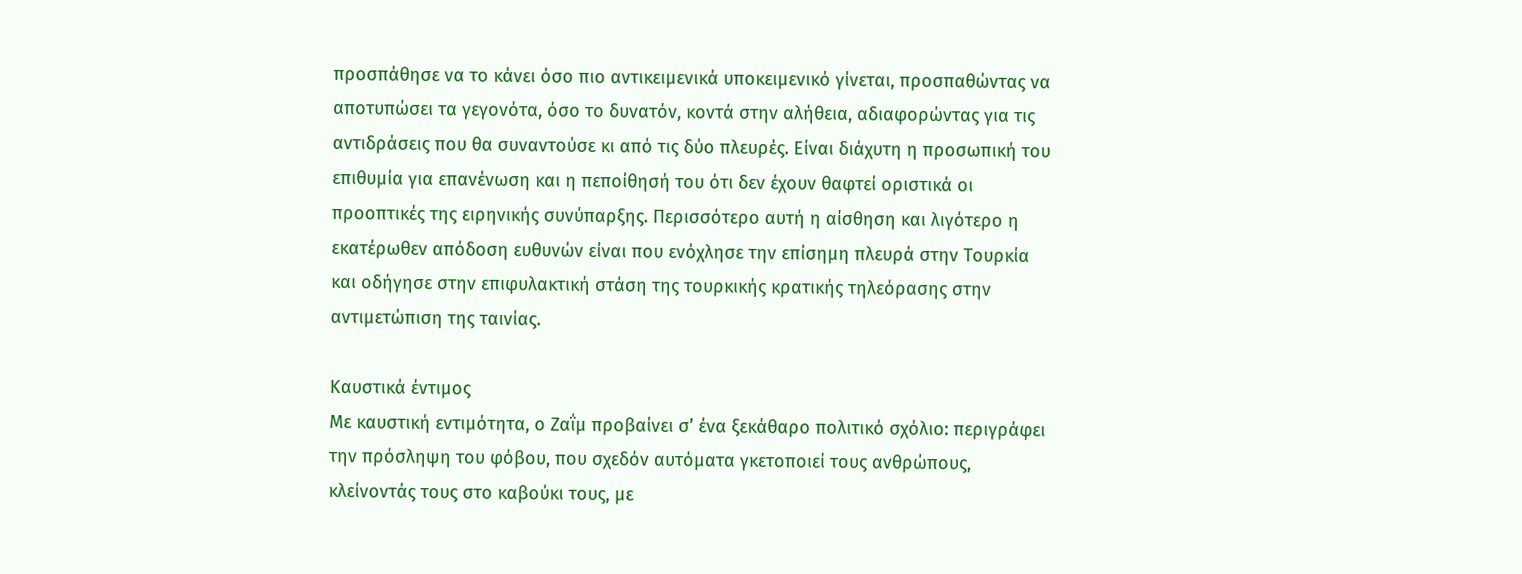προσπάθησε να το κάνει όσο πιο αντικειμενικά υποκειμενικό γίνεται, προσπαθώντας να αποτυπώσει τα γεγονότα, όσο το δυνατόν, κοντά στην αλήθεια, αδιαφορώντας για τις αντιδράσεις που θα συναντούσε κι από τις δύο πλευρές. Είναι διάχυτη η προσωπική του επιθυμία για επανένωση και η πεποίθησή του ότι δεν έχουν θαφτεί οριστικά οι προοπτικές της ειρηνικής συνύπαρξης. Περισσότερο αυτή η αίσθηση και λιγότερο η εκατέρωθεν απόδοση ευθυνών είναι που ενόχλησε την επίσημη πλευρά στην Τουρκία και οδήγησε στην επιφυλακτική στάση της τουρκικής κρατικής τηλεόρασης στην αντιμετώπιση της ταινίας.

Καυστικά έντιμος
Με καυστική εντιμότητα, ο Ζαΐμ προβαίνει σ’ ένα ξεκάθαρο πολιτικό σχόλιο: περιγράφει την πρόσληψη του φόβου, που σχεδόν αυτόματα γκετοποιεί τους ανθρώπους, κλείνοντάς τους στο καβούκι τους, με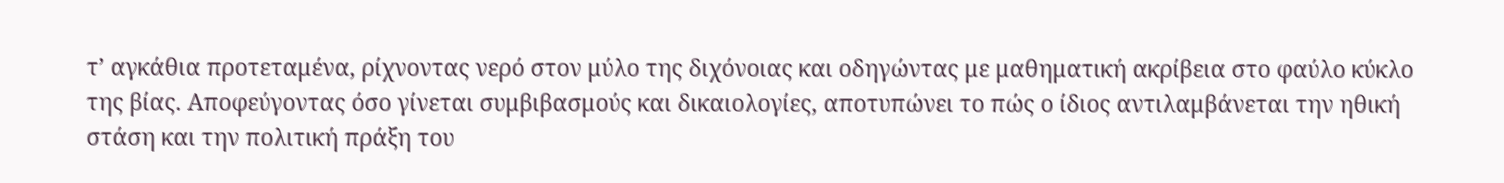τ’ αγκάθια προτεταμένα, ρίχνοντας νερό στον μύλο της διχόνοιας και οδηγώντας με μαθηματική ακρίβεια στο φαύλο κύκλο της βίας. Αποφεύγοντας όσο γίνεται συμβιβασμούς και δικαιολογίες, αποτυπώνει το πώς ο ίδιος αντιλαμβάνεται την ηθική στάση και την πολιτική πράξη του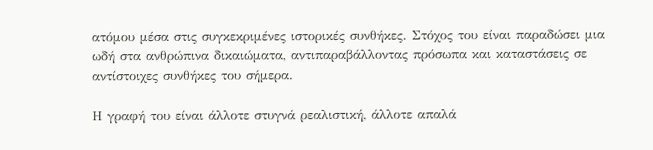ατόμου μέσα στις συγκεκριμένες ιστορικές συνθήκες. Στόχος του είναι παραδώσει μια ωδή στα ανθρώπινα δικαιώματα, αντιπαραβάλλοντας πρόσωπα και καταστάσεις σε αντίστοιχες συνθήκες του σήμερα.

Η γραφή του είναι άλλοτε στυγνά ρεαλιστική, άλλοτε απαλά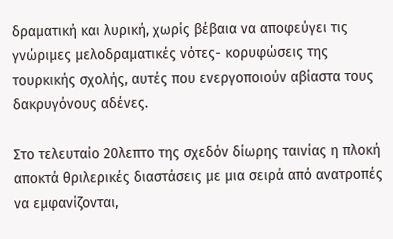δραματική και λυρική, χωρίς βέβαια να αποφεύγει τις γνώριμες μελοδραματικές νότες- κορυφώσεις της τουρκικής σχολής, αυτές που ενεργοποιούν αβίαστα τους δακρυγόνους αδένες.

Στο τελευταίο 20λεπτο της σχεδόν δίωρης ταινίας η πλοκή αποκτά θριλερικές διαστάσεις με μια σειρά από ανατροπές να εμφανίζονται,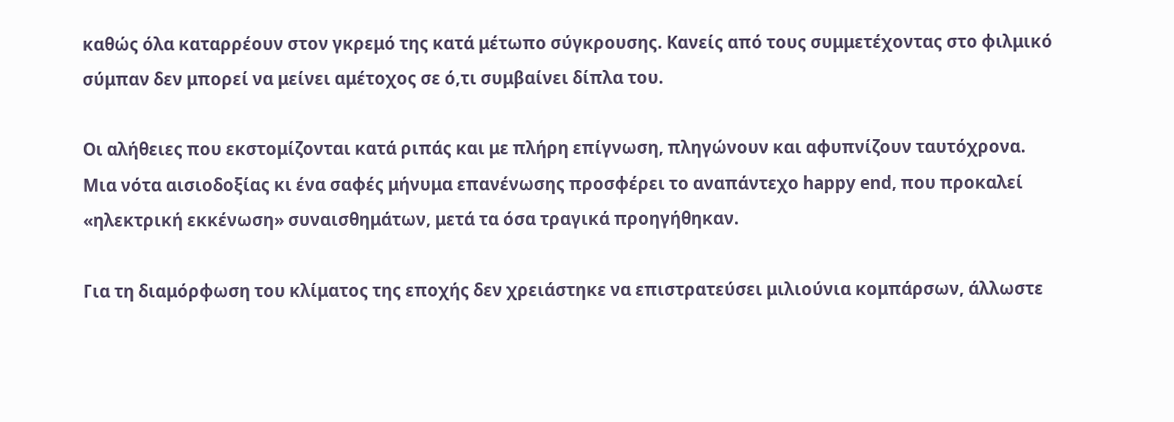καθώς όλα καταρρέουν στον γκρεμό της κατά μέτωπο σύγκρουσης. Κανείς από τους συμμετέχοντας στο φιλμικό σύμπαν δεν μπορεί να μείνει αμέτοχος σε ό,τι συμβαίνει δίπλα του.

Οι αλήθειες που εκστομίζονται κατά ριπάς και με πλήρη επίγνωση, πληγώνουν και αφυπνίζουν ταυτόχρονα. Μια νότα αισιοδοξίας κι ένα σαφές μήνυμα επανένωσης προσφέρει το αναπάντεχο happy end, που προκαλεί «ηλεκτρική εκκένωση» συναισθημάτων, μετά τα όσα τραγικά προηγήθηκαν.

Για τη διαμόρφωση του κλίματος της εποχής δεν χρειάστηκε να επιστρατεύσει μιλιούνια κομπάρσων, άλλωστε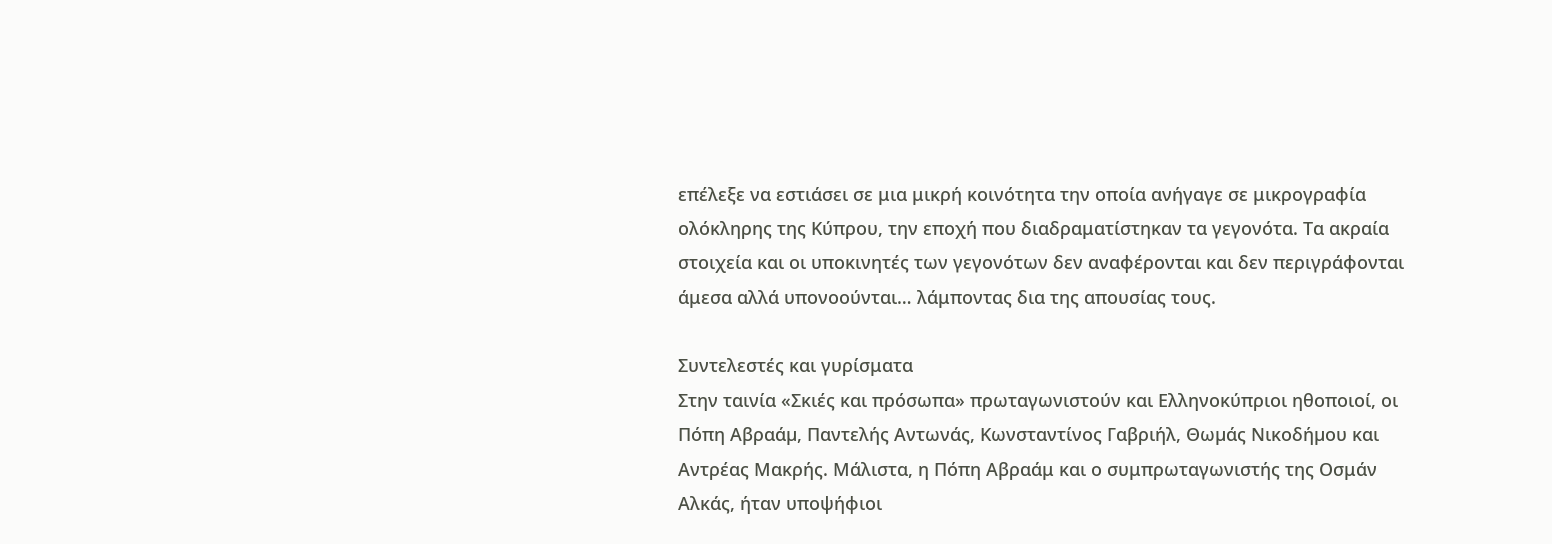επέλεξε να εστιάσει σε μια μικρή κοινότητα την οποία ανήγαγε σε μικρογραφία ολόκληρης της Κύπρου, την εποχή που διαδραματίστηκαν τα γεγονότα. Τα ακραία στοιχεία και οι υποκινητές των γεγονότων δεν αναφέρονται και δεν περιγράφονται άμεσα αλλά υπονοούνται… λάμποντας δια της απουσίας τους.

Συντελεστές και γυρίσματα
Στην ταινία «Σκιές και πρόσωπα» πρωταγωνιστούν και Ελληνοκύπριοι ηθοποιοί, οι Πόπη Αβραάµ, Παντελής Αντωνάς, Κωνσταντίνος Γαβριήλ, Θωµάς Νικοδήµου και Αντρέας Μακρής. Μάλιστα, η Πόπη Αβραάμ και ο συμπρωταγωνιστής της Οσμάν Αλκάς, ήταν υποψήφιοι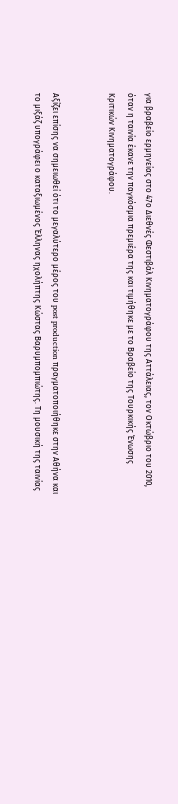για βραβείο ερμηνείας στο 47ο Διεθνές Φεστιβάλ Κινηματογράφου της Αττάλειας, τον Οκτώβριο του 2010, όταν η ταινία έκανε την παγκόσμια πρεμιέρα της και τιμήθηκε με το Βραβείο της Τουρκικής Ένωσης Κριτικών Κινηματογράφου.


Αξίζει επίσης να σημειωθεί ότι το μεγαλύτερο μέρος του post production πραγματοποιήθηκε στην Αθήνα και το μιξάζ υπογράφει ο καταξιωμένος Έλληνας ηχολήπτης Κώστας Βαρυμπομπιώτης. Τη μουσική της ταινίας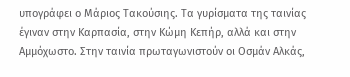υπογράφει ο Μάριος Τακούσιης. Τα γυρίσματα της ταινίας έγιναν στην Καρπασία, στην Κώµη Κεπήρ, αλλά και στην Αμμόχωστο. Στην ταινία πρωταγωνιστούν οι Οσμάν Αλκάς,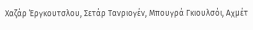Χαζάρ Έργκουτσλου, Σετάρ Τανριογέν, Μπουγρά Γκιουλσόι, Αχμέτ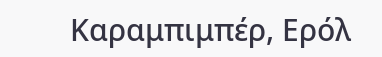Καραμπιμπέρ, Ερόλ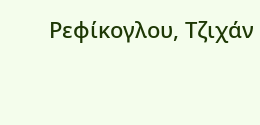Ρεφίκογλου, Τζιχάν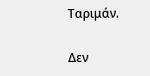Ταριμάν.

Δεν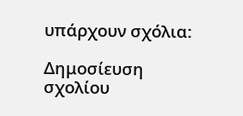υπάρχουν σχόλια:

Δημοσίευση σχολίου